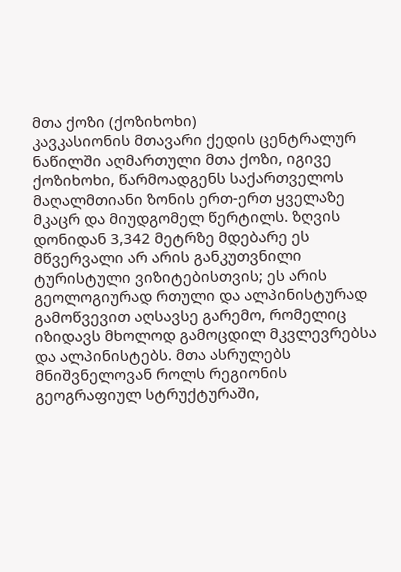მთა ქოზი (ქოზიხოხი)
კავკასიონის მთავარი ქედის ცენტრალურ ნაწილში აღმართული მთა ქოზი, იგივე ქოზიხოხი, წარმოადგენს საქართველოს მაღალმთიანი ზონის ერთ-ერთ ყველაზე მკაცრ და მიუდგომელ წერტილს. ზღვის დონიდან 3,342 მეტრზე მდებარე ეს მწვერვალი არ არის განკუთვნილი ტურისტული ვიზიტებისთვის; ეს არის გეოლოგიურად რთული და ალპინისტურად გამოწვევით აღსავსე გარემო, რომელიც იზიდავს მხოლოდ გამოცდილ მკვლევრებსა და ალპინისტებს. მთა ასრულებს მნიშვნელოვან როლს რეგიონის გეოგრაფიულ სტრუქტურაში,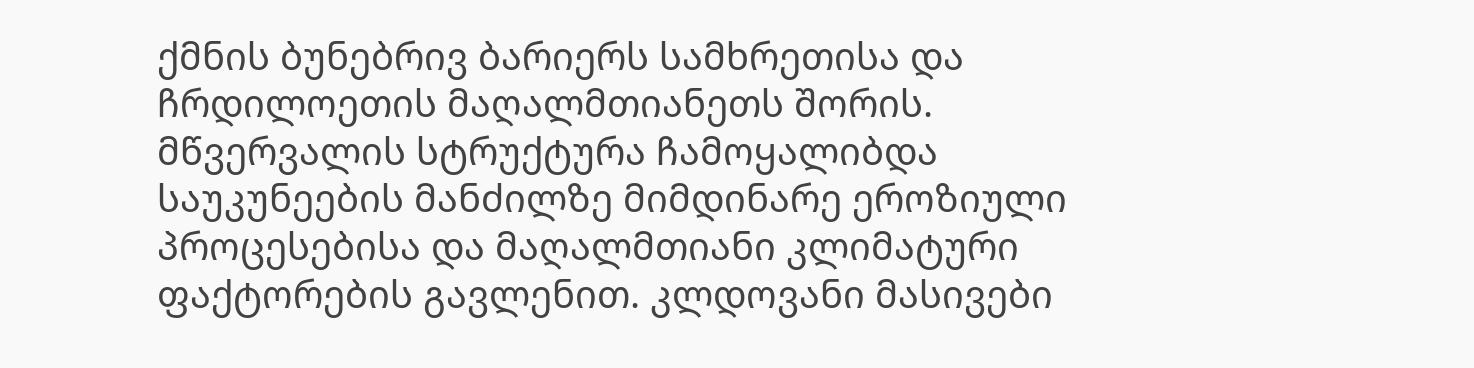ქმნის ბუნებრივ ბარიერს სამხრეთისა და ჩრდილოეთის მაღალმთიანეთს შორის.
მწვერვალის სტრუქტურა ჩამოყალიბდა საუკუნეების მანძილზე მიმდინარე ეროზიული პროცესებისა და მაღალმთიანი კლიმატური ფაქტორების გავლენით. კლდოვანი მასივები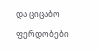და ციცაბო ფერდობები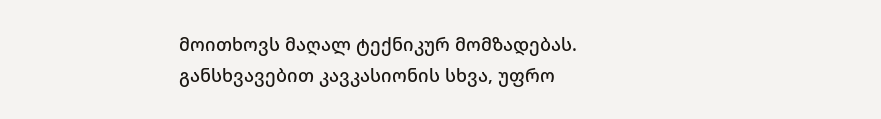მოითხოვს მაღალ ტექნიკურ მომზადებას. განსხვავებით კავკასიონის სხვა, უფრო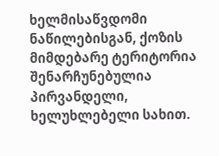ხელმისაწვდომი ნაწილებისგან, ქოზის მიმდებარე ტერიტორია შენარჩუნებულია პირვანდელი, ხელუხლებელი სახით.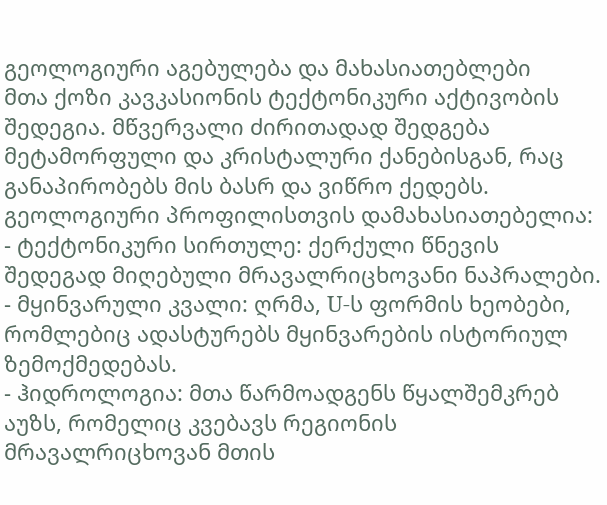გეოლოგიური აგებულება და მახასიათებლები
მთა ქოზი კავკასიონის ტექტონიკური აქტივობის შედეგია. მწვერვალი ძირითადად შედგება მეტამორფული და კრისტალური ქანებისგან, რაც განაპირობებს მის ბასრ და ვიწრო ქედებს. გეოლოგიური პროფილისთვის დამახასიათებელია:
- ტექტონიკური სირთულე: ქერქული წნევის შედეგად მიღებული მრავალრიცხოვანი ნაპრალები.
- მყინვარული კვალი: ღრმა, U-ს ფორმის ხეობები, რომლებიც ადასტურებს მყინვარების ისტორიულ ზემოქმედებას.
- ჰიდროლოგია: მთა წარმოადგენს წყალშემკრებ აუზს, რომელიც კვებავს რეგიონის მრავალრიცხოვან მთის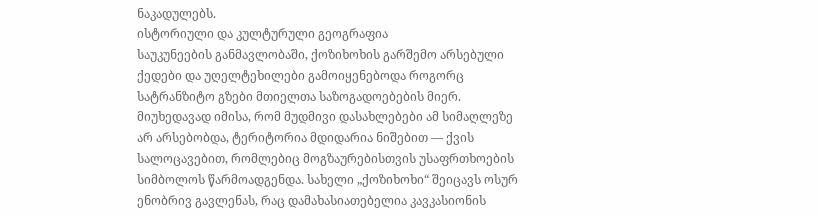ნაკადულებს.
ისტორიული და კულტურული გეოგრაფია
საუკუნეების განმავლობაში, ქოზიხოხის გარშემო არსებული ქედები და უღელტეხილები გამოიყენებოდა როგორც სატრანზიტო გზები მთიელთა საზოგადოებების მიერ. მიუხედავად იმისა, რომ მუდმივი დასახლებები ამ სიმაღლეზე არ არსებობდა, ტერიტორია მდიდარია ნიშებით — ქვის სალოცავებით, რომლებიც მოგზაურებისთვის უსაფრთხოების სიმბოლოს წარმოადგენდა. სახელი „ქოზიხოხი“ შეიცავს ოსურ ენობრივ გავლენას, რაც დამახასიათებელია კავკასიონის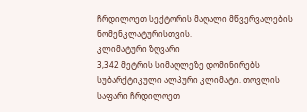ჩრდილოეთ სექტორის მაღალი მწვერვალების ნომენკლატურისთვის.
კლიმატური ზღვარი
3,342 მეტრის სიმაღლეზე დომინირებს სუბარქტიკული ალპური კლიმატი. თოვლის საფარი ჩრდილოეთ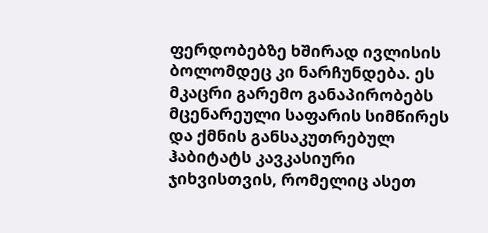ფერდობებზე ხშირად ივლისის ბოლომდეც კი ნარჩუნდება. ეს მკაცრი გარემო განაპირობებს მცენარეული საფარის სიმწირეს და ქმნის განსაკუთრებულ ჰაბიტატს კავკასიური ჯიხვისთვის, რომელიც ასეთ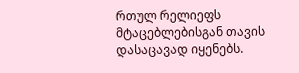რთულ რელიეფს მტაცებლებისგან თავის დასაცავად იყენებს.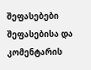შეფასებები
შეფასებისა და კომენტარის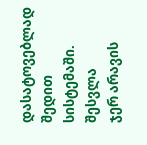დასატოვებლად შედით სისტემაში. შესვლა
ჯერ არავის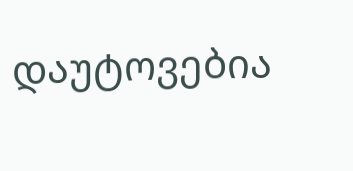დაუტოვებია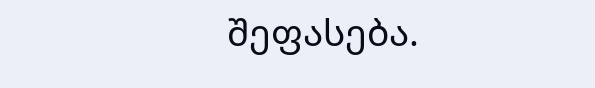შეფასება.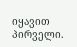იყავით პირველი.